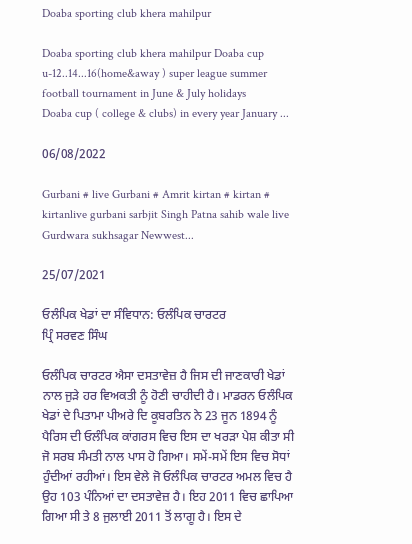Doaba sporting club khera mahilpur

Doaba sporting club khera mahilpur Doaba cup u-12..14...16(home&away ) super league summer football tournament in June & July holidays
Doaba cup ( college & clubs) in every year January ...

06/08/2022

Gurbani # live Gurbani # Amrit kirtan # kirtan # kirtanlive gurbani sarbjit Singh Patna sahib wale live Gurdwara sukhsagar Newwest...

25/07/2021

ਓਲੰਪਿਕ ਖੇਡਾਂ ਦਾ ਸੰਵਿਧਾਨ: ਓਲੰਪਿਕ ਚਾਰਟਰ
ਪ੍ਰਿੰ ਸਰਵਣ ਸਿੰਘ

ਓਲੰਪਿਕ ਚਾਰਟਰ ਐਸਾ ਦਸਤਾਵੇਜ਼ ਹੈ ਜਿਸ ਦੀ ਜਾਣਕਾਰੀ ਖੇਡਾਂ ਨਾਲ ਜੁੜੇ ਹਰ ਵਿਅਕਤੀ ਨੂੰ ਹੋਣੀ ਚਾਹੀਦੀ ਹੈ। ਮਾਡਰਨ ਓਲੰਪਿਕ ਖੇਡਾਂ ਦੇ ਪਿਤਾਮਾ ਪੀਅਰੇ ਦਿ ਕੂਬਰਤਿਨ ਨੇ 23 ਜੂਨ 1894 ਨੂੰ ਪੈਰਿਸ ਦੀ ਓਲੰਪਿਕ ਕਾਂਗਰਸ ਵਿਚ ਇਸ ਦਾ ਖਰੜਾ ਪੇਸ਼ ਕੀਤਾ ਸੀ ਜੋ ਸਰਬ ਸੰਮਤੀ ਨਾਲ ਪਾਸ ਹੋ ਗਿਆ। ਸਮੇਂ-ਸਮੇਂ ਇਸ ਵਿਚ ਸੋਧਾਂ ਹੁੰਦੀਆਂ ਰਹੀਆਂ। ਇਸ ਵੇਲੇ ਜੋ ਓਲੰਪਿਕ ਚਾਰਟਰ ਅਮਲ ਵਿਚ ਹੈ ਉਹ 103 ਪੰਨਿਆਂ ਦਾ ਦਸਤਾਵੇਜ਼ ਹੈ। ਇਹ 2011 ਵਿਚ ਛਾਪਿਆ ਗਿਆ ਸੀ ਤੇ 8 ਜੁਲਾਈ 2011 ਤੋਂ ਲਾਗੂ ਹੈ। ਇਸ ਦੇ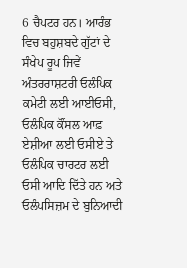6 ਚੈਪਟਰ ਹਨ। ਆਰੰਭ ਵਿਚ ਬਹੁਸ਼ਬਦੇ ਗੁੱਟਾਂ ਦੇ ਸੰਖੇਪ ਰੂਪ ਜਿਵੇਂ ਅੰਤਰਰਾਸ਼ਟਰੀ ਓਲੰਪਿਕ ਕਮੇਟੀ ਲਈ ਆਈਓਸੀ, ਓਲੰਪਿਕ ਕੌਂਸਲ ਆਫ਼ ਏਸ਼ੀਆ ਲਈ ਓਸੀਏ ਤੇ ਓਲੰਪਿਕ ਚਾਰਟਰ ਲਈ ਓਸੀ ਆਦਿ ਦਿੱਤੇ ਹਨ ਅਤੇ ਓਲੰਪਸਿਜ਼ਮ ਦੇ ਬੁਨਿਆਦੀ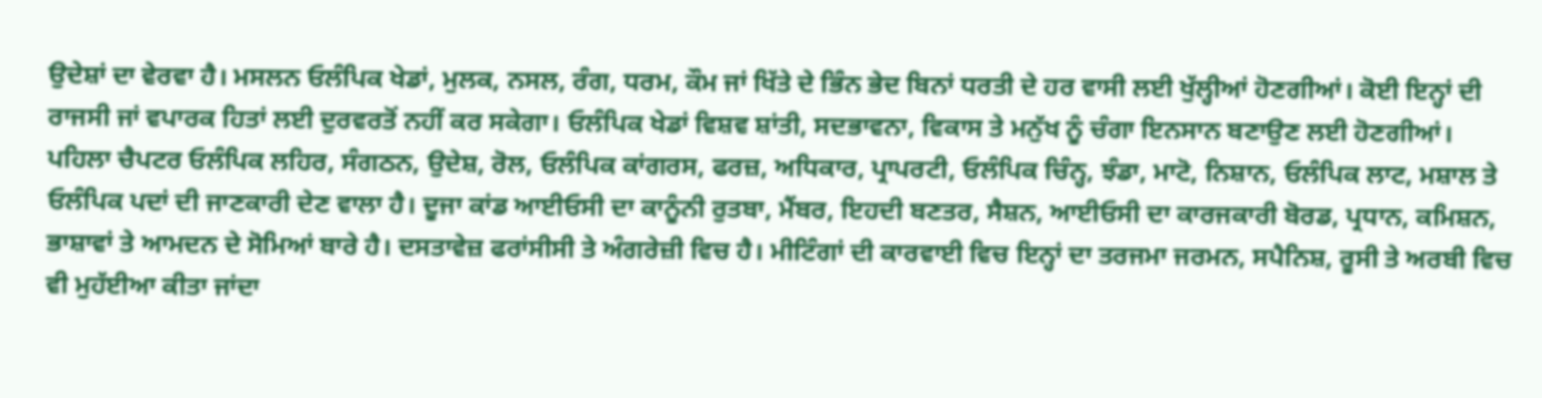ਉਦੇਸ਼ਾਂ ਦਾ ਵੇਰਵਾ ਹੈ। ਮਸਲਨ ਓਲੰਪਿਕ ਖੇਡਾਂ, ਮੁਲਕ, ਨਸਲ, ਰੰਗ, ਧਰਮ, ਕੌਮ ਜਾਂ ਖਿੱਤੇ ਦੇ ਭਿੰਨ ਭੇਦ ਬਿਨਾਂ ਧਰਤੀ ਦੇ ਹਰ ਵਾਸੀ ਲਈ ਖੁੱਲ੍ਹੀਆਂ ਹੋਣਗੀਆਂ। ਕੋਈ ਇਨ੍ਹਾਂ ਦੀ ਰਾਜਸੀ ਜਾਂ ਵਪਾਰਕ ਹਿਤਾਂ ਲਈ ਦੁਰਵਰਤੋਂ ਨਹੀਂ ਕਰ ਸਕੇਗਾ। ਓਲੰਪਿਕ ਖੇਡਾਂ ਵਿਸ਼ਵ ਸ਼ਾਂਤੀ, ਸਦਭਾਵਨਾ, ਵਿਕਾਸ ਤੇ ਮਨੁੱਖ ਨੂੰ ਚੰਗਾ ਇਨਸਾਨ ਬਣਾਉਣ ਲਈ ਹੋਣਗੀਆਂ।
ਪਹਿਲਾ ਚੈਪਟਰ ਓਲੰਪਿਕ ਲਹਿਰ, ਸੰਗਠਨ, ਉਦੇਸ਼, ਰੋਲ, ਓਲੰਪਿਕ ਕਾਂਗਰਸ, ਫਰਜ਼, ਅਧਿਕਾਰ, ਪ੍ਰਾਪਰਟੀ, ਓਲੰਪਿਕ ਚਿੰਨ੍ਹ, ਝੰਡਾ, ਮਾਟੋ, ਨਿਸ਼ਾਨ, ਓਲੰਪਿਕ ਲਾਟ, ਮਸ਼ਾਲ ਤੇ ਓਲੰਪਿਕ ਪਦਾਂ ਦੀ ਜਾਣਕਾਰੀ ਦੇਣ ਵਾਲਾ ਹੈ। ਦੂਜਾ ਕਾਂਡ ਆਈਓਸੀ ਦਾ ਕਾਨੂੰਨੀ ਰੁਤਬਾ, ਮੈਂਬਰ, ਇਹਦੀ ਬਣਤਰ, ਸੈਸ਼ਨ, ਆਈਓਸੀ ਦਾ ਕਾਰਜਕਾਰੀ ਬੋਰਡ, ਪ੍ਰਧਾਨ, ਕਮਿਸ਼ਨ, ਭਾਸ਼ਾਵਾਂ ਤੇ ਆਮਦਨ ਦੇ ਸੋਮਿਆਂ ਬਾਰੇ ਹੈ। ਦਸਤਾਵੇਜ਼ ਫਰਾਂਸੀਸੀ ਤੇ ਅੰਗਰੇਜ਼ੀ ਵਿਚ ਹੈ। ਮੀਟਿੰਗਾਂ ਦੀ ਕਾਰਵਾਈ ਵਿਚ ਇਨ੍ਹਾਂ ਦਾ ਤਰਜਮਾ ਜਰਮਨ, ਸਪੈਨਿਸ਼, ਰੂਸੀ ਤੇ ਅਰਬੀ ਵਿਚ ਵੀ ਮੁਹੱਈਆ ਕੀਤਾ ਜਾਂਦਾ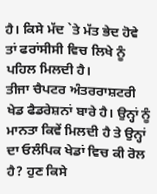ਹੈ। ਕਿਸੇ ਮੱਦ `ਤੇ ਮੱਤ ਭੇਦ ਹੋਵੇ ਤਾਂ ਫਰਾਂਸੀਸੀ ਵਿਚ ਲਿਖੇ ਨੂੰ ਪਹਿਲ ਮਿਲਦੀ ਹੈ।
ਤੀਜਾ ਚੈਪਟਰ ਅੰਤਰਰਾਸ਼ਟਰੀ ਖੇਡ ਫੈਡਰੇਸ਼ਨਾਂ ਬਾਰੇ ਹੈ। ਉਨ੍ਹਾਂ ਨੂੰ ਮਾਨਤਾ ਕਿਵੇਂ ਮਿਲਦੀ ਹੈ ਤੇ ਉਨ੍ਹਾਂ ਦਾ ਓਲੰਪਿਕ ਖੇਡਾਂ ਵਿਚ ਕੀ ਰੋਲ ਹੈ? ਹੁਣ ਕਿਸੇ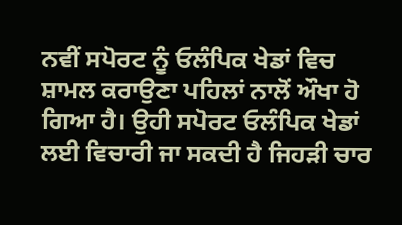ਨਵੀਂ ਸਪੋਰਟ ਨੂੰ ਓਲੰਪਿਕ ਖੇਡਾਂ ਵਿਚ ਸ਼ਾਮਲ ਕਰਾਉਣਾ ਪਹਿਲਾਂ ਨਾਲੋਂ ਔਖਾ ਹੋ ਗਿਆ ਹੈ। ਉਹੀ ਸਪੋਰਟ ਓਲੰਪਿਕ ਖੇਡਾਂ ਲਈ ਵਿਚਾਰੀ ਜਾ ਸਕਦੀ ਹੈ ਜਿਹੜੀ ਚਾਰ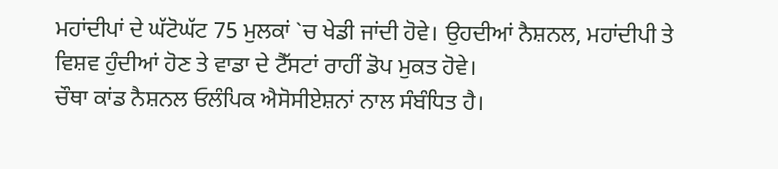ਮਹਾਂਦੀਪਾਂ ਦੇ ਘੱਟੋਘੱਟ 75 ਮੁਲਕਾਂ `ਚ ਖੇਡੀ ਜਾਂਦੀ ਹੋਵੇ। ਉਹਦੀਆਂ ਨੈਸ਼ਨਲ, ਮਹਾਂਦੀਪੀ ਤੇ ਵਿਸ਼ਵ ਹੁੰਦੀਆਂ ਹੋਣ ਤੇ ਵਾਡਾ ਦੇ ਟੈੱਸਟਾਂ ਰਾਹੀਂ ਡੋਪ ਮੁਕਤ ਹੋਵੇ।
ਚੌਥਾ ਕਾਂਡ ਨੈਸ਼ਨਲ ਓਲੰਪਿਕ ਐਸੋਸੀਏਸ਼ਨਾਂ ਨਾਲ ਸੰਬੰਧਿਤ ਹੈ।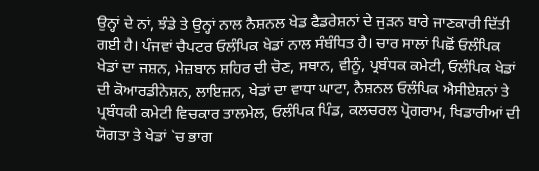ਉਨ੍ਹਾਂ ਦੇ ਨਾਂ, ਝੰਡੇ ਤੇ ਉਨ੍ਹਾਂ ਨਾਲ ਨੈਸ਼ਨਲ ਖੇਡ ਫੈਡਰੇਸ਼ਨਾਂ ਦੇ ਜੁੜਨ ਬਾਰੇ ਜਾਣਕਾਰੀ ਦਿੱਤੀ ਗਈ ਹੈ। ਪੰਜਵਾਂ ਚੈਪਟਰ ਓਲੰਪਿਕ ਖੇਡਾਂ ਨਾਲ ਸੰਬੰਧਿਤ ਹੈ। ਚਾਰ ਸਾਲਾਂ ਪਿਛੋਂ ਓਲੰਪਿਕ ਖੇਡਾਂ ਦਾ ਜਸ਼ਨ, ਮੇਜ਼ਬਾਨ ਸ਼ਹਿਰ ਦੀ ਚੋਣ, ਸਥਾਨ, ਵੀਨੂੰ, ਪ੍ਰਬੰਧਕ ਕਮੇਟੀ, ਓਲੰਪਿਕ ਖੇਡਾਂ ਦੀ ਕੋਆਰਡੀਨੇਸ਼ਨ, ਲਾਇਜ਼ਨ, ਖੇਡਾਂ ਦਾ ਵਾਧਾ ਘਾਟਾ, ਨੈਸ਼ਨਲ ਓਲੰਪਿਕ ਐਸੀਏਸ਼ਨਾਂ ਤੇ ਪ੍ਰਬੰਧਕੀ ਕਮੇਟੀ ਵਿਚਕਾਰ ਤਾਲਮੇਲ, ਓਲੰਪਿਕ ਪਿੰਡ, ਕਲਚਰਲ ਪ੍ਰੋਗਰਾਮ, ਖਿਡਾਰੀਆਂ ਦੀ ਯੋਗਤਾ ਤੇ ਖੇਡਾਂ `ਚ ਭਾਗ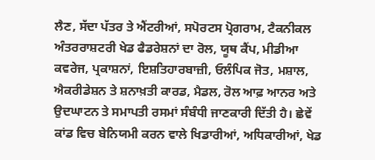ਲੈਣ, ਸੱਦਾ ਪੱਤਰ ਤੇ ਐਂਟਰੀਆਂ, ਸਪੋਰਟਸ ਪ੍ਰੋਗਰਾਮ, ਟੈਕਨੀਕਲ ਅੰਤਰਰਾਸ਼ਟਰੀ ਖੇਡ ਫੈਡਰੇਸ਼ਨਾਂ ਦਾ ਰੋਲ, ਯੂਥ ਕੈਂਪ, ਮੀਡੀਆ ਕਵਰੇਜ, ਪ੍ਰਕਾਸ਼ਨਾਂ, ਇਸ਼ਤਿਹਾਰਬਾਜ਼ੀ, ਓਲੰਪਿਕ ਜੋਤ, ਮਸ਼ਾਲ, ਐਕਰੀਡੇਸ਼ਨ ਤੇ ਸ਼ਨਾਖ਼ਤੀ ਕਾਰਡ, ਮੈਡਲ, ਰੋਲ ਆਫ਼ ਆਨਰ ਅਤੇ ਉਦਘਾਟਨ ਤੇ ਸਮਾਪਤੀ ਰਸਮਾਂ ਸੰਬੰਧੀ ਜਾਣਕਾਰੀ ਦਿੱਤੀ ਹੈ। ਛੇਵੇਂ ਕਾਂਡ ਵਿਚ ਬੇਨਿਯਮੀ ਕਰਨ ਵਾਲੇ ਖਿਡਾਰੀਆਂ, ਅਧਿਕਾਰੀਆਂ, ਖੇਡ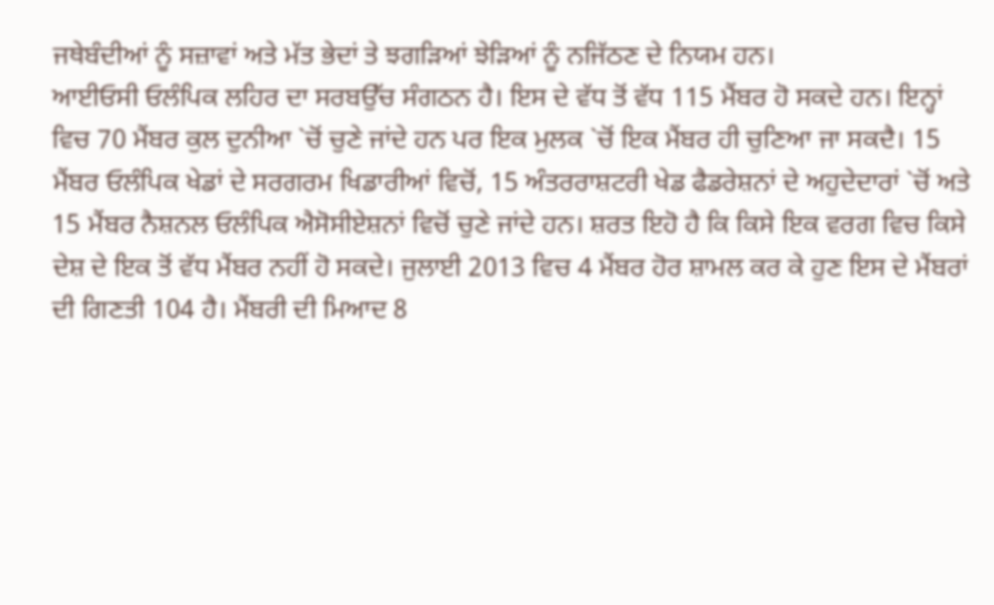ਜਥੇਬੰਦੀਆਂ ਨੂੰ ਸਜ਼ਾਵਾਂ ਅਤੇ ਮੱਤ ਭੇਦਾਂ ਤੇ ਝਗੜਿਆਂ ਝੇੜਿਆਂ ਨੂੰ ਨਜਿੱਠਣ ਦੇ ਨਿਯਮ ਹਨ।
ਆਈਓਸੀ ਓਲੰਪਿਕ ਲਹਿਰ ਦਾ ਸਰਬਉੱਚ ਸੰਗਠਨ ਹੈ। ਇਸ ਦੇ ਵੱਧ ਤੋਂ ਵੱਧ 115 ਮੈਂਬਰ ਹੋ ਸਕਦੇ ਹਨ। ਇਨ੍ਹਾਂ ਵਿਚ 70 ਮੈਂਬਰ ਕੁਲ ਦੁਨੀਆ `ਚੋਂ ਚੁਣੇ ਜਾਂਦੇ ਹਨ ਪਰ ਇਕ ਮੁਲਕ `ਚੋਂ ਇਕ ਮੈਂਬਰ ਹੀ ਚੁਣਿਆ ਜਾ ਸਕਦੈ। 15 ਮੈਂਬਰ ਓਲੰਪਿਕ ਖੇਡਾਂ ਦੇ ਸਰਗਰਮ ਖਿਡਾਰੀਆਂ ਵਿਚੋਂ, 15 ਅੰਤਰਰਾਸ਼ਟਰੀ ਖੇਡ ਫੈਡਰੇਸ਼ਨਾਂ ਦੇ ਅਹੁਦੇਦਾਰਾਂ `ਚੋਂ ਅਤੇ 15 ਮੈਂਬਰ ਨੈਸ਼ਨਲ ਓਲੰਪਿਕ ਐਸੋਸੀਏਸ਼ਨਾਂ ਵਿਚੋਂ ਚੁਣੇ ਜਾਂਦੇ ਹਨ। ਸ਼ਰਤ ਇਹੋ ਹੈ ਕਿ ਕਿਸੇ ਇਕ ਵਰਗ ਵਿਚ ਕਿਸੇ ਦੇਸ਼ ਦੇ ਇਕ ਤੋਂ ਵੱਧ ਮੈਂਬਰ ਨਹੀਂ ਹੋ ਸਕਦੇ। ਜੁਲਾਈ 2013 ਵਿਚ 4 ਮੈਂਬਰ ਹੋਰ ਸ਼ਾਮਲ ਕਰ ਕੇ ਹੁਣ ਇਸ ਦੇ ਮੈਂਬਰਾਂ ਦੀ ਗਿਣਤੀ 104 ਹੈ। ਮੈਂਬਰੀ ਦੀ ਮਿਆਦ 8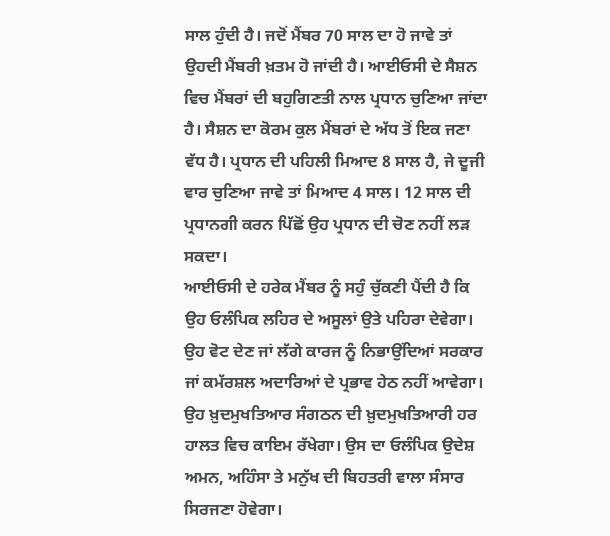ਸਾਲ ਹੁੰਦੀ ਹੈ। ਜਦੋਂ ਮੈਂਬਰ 70 ਸਾਲ ਦਾ ਹੋ ਜਾਵੇ ਤਾਂ ਉਹਦੀ ਮੈਂਬਰੀ ਖ਼ਤਮ ਹੋ ਜਾਂਦੀ ਹੈ। ਆਈਓਸੀ ਦੇ ਸੈਸ਼ਨ ਵਿਚ ਮੈਂਬਰਾਂ ਦੀ ਬਹੁਗਿਣਤੀ ਨਾਲ ਪ੍ਰਧਾਨ ਚੁਣਿਆ ਜਾਂਦਾ ਹੈ। ਸੈਸ਼ਨ ਦਾ ਕੋਰਮ ਕੁਲ ਮੈਂਬਰਾਂ ਦੇ ਅੱਧ ਤੋਂ ਇਕ ਜਣਾ ਵੱਧ ਹੈ। ਪ੍ਰਧਾਨ ਦੀ ਪਹਿਲੀ ਮਿਆਦ 8 ਸਾਲ ਹੈ, ਜੇ ਦੂਜੀ ਵਾਰ ਚੁਣਿਆ ਜਾਵੇ ਤਾਂ ਮਿਆਦ 4 ਸਾਲ। 12 ਸਾਲ ਦੀ ਪ੍ਰਧਾਨਗੀ ਕਰਨ ਪਿੱਛੋਂ ਉਹ ਪ੍ਰਧਾਨ ਦੀ ਚੋਣ ਨਹੀਂ ਲੜ ਸਕਦਾ।
ਆਈਓਸੀ ਦੇ ਹਰੇਕ ਮੈਂਬਰ ਨੂੰ ਸਹੁੰ ਚੁੱਕਣੀ ਪੈਂਦੀ ਹੈ ਕਿ ਉਹ ਓਲੰਪਿਕ ਲਹਿਰ ਦੇ ਅਸੂਲਾਂ ਉਤੇ ਪਹਿਰਾ ਦੇਵੇਗਾ। ਉਹ ਵੋਟ ਦੇਣ ਜਾਂ ਲੱਗੇ ਕਾਰਜ ਨੂੰ ਨਿਭਾਉਂਦਿਆਂ ਸਰਕਾਰ ਜਾਂ ਕਮੱਰਸ਼ਲ ਅਦਾਰਿਆਂ ਦੇ ਪ੍ਰਭਾਵ ਹੇਠ ਨਹੀਂ ਆਵੇਗਾ। ਉਹ ਖ਼ੁਦਮੁਖਤਿਆਰ ਸੰਗਠਨ ਦੀ ਖ਼ੁਦਮੁਖਤਿਆਰੀ ਹਰ ਹਾਲਤ ਵਿਚ ਕਾਇਮ ਰੱਖੇਗਾ। ਉਸ ਦਾ ਓਲੰਪਿਕ ਉਦੇਸ਼ ਅਮਨ, ਅਹਿੰਸਾ ਤੇ ਮਨੁੱਖ ਦੀ ਬਿਹਤਰੀ ਵਾਲਾ ਸੰਸਾਰ ਸਿਰਜਣਾ ਹੋਵੇਗਾ।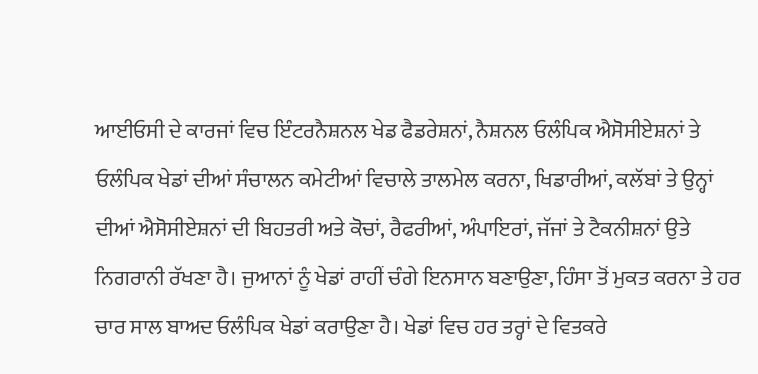ਆਈਓਸੀ ਦੇ ਕਾਰਜਾਂ ਵਿਚ ਇੰਟਰਨੈਸ਼ਨਲ ਖੇਡ ਫੈਡਰੇਸ਼ਨਾਂ, ਨੈਸ਼ਨਲ ਓਲੰਪਿਕ ਐਸੋਸੀਏਸ਼ਨਾਂ ਤੇ ਓਲੰਪਿਕ ਖੇਡਾਂ ਦੀਆਂ ਸੰਚਾਲਨ ਕਮੇਟੀਆਂ ਵਿਚਾਲੇ ਤਾਲਮੇਲ ਕਰਨਾ, ਖਿਡਾਰੀਆਂ, ਕਲੱਬਾਂ ਤੇ ਉਨ੍ਹਾਂ ਦੀਆਂ ਐਸੋਸੀਏਸ਼ਨਾਂ ਦੀ ਬਿਹਤਰੀ ਅਤੇ ਕੋਚਾਂ, ਰੈਫਰੀਆਂ, ਅੰਪਾਇਰਾਂ, ਜੱਜਾਂ ਤੇ ਟੈਕਨੀਸ਼ਨਾਂ ਉਤੇ ਨਿਗਰਾਨੀ ਰੱਖਣਾ ਹੈ। ਜੁਆਨਾਂ ਨੂੰ ਖੇਡਾਂ ਰਾਹੀਂ ਚੰਗੇ ਇਨਸਾਨ ਬਣਾਉਣਾ, ਹਿੰਸਾ ਤੋਂ ਮੁਕਤ ਕਰਨਾ ਤੇ ਹਰ ਚਾਰ ਸਾਲ ਬਾਅਦ ਓਲੰਪਿਕ ਖੇਡਾਂ ਕਰਾਉਣਾ ਹੈ। ਖੇਡਾਂ ਵਿਚ ਹਰ ਤਰ੍ਹਾਂ ਦੇ ਵਿਤਕਰੇ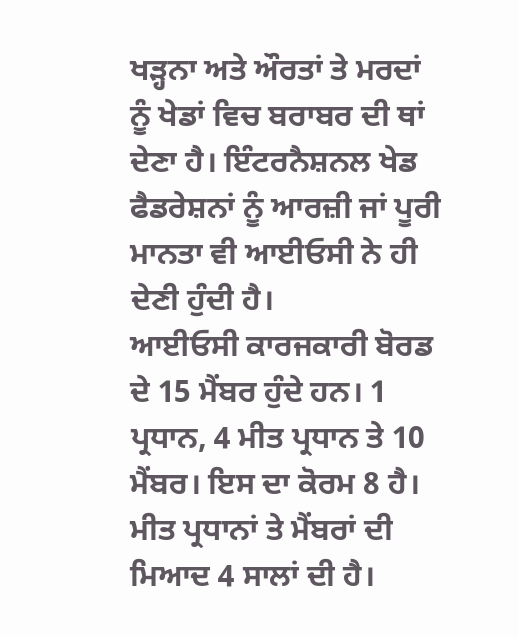ਖੜ੍ਹਨਾ ਅਤੇ ਔਰਤਾਂ ਤੇ ਮਰਦਾਂ ਨੂੰ ਖੇਡਾਂ ਵਿਚ ਬਰਾਬਰ ਦੀ ਥਾਂ ਦੇਣਾ ਹੈ। ਇੰਟਰਨੈਸ਼ਨਲ ਖੇਡ ਫੈਡਰੇਸ਼ਨਾਂ ਨੂੰ ਆਰਜ਼ੀ ਜਾਂ ਪੂਰੀ ਮਾਨਤਾ ਵੀ ਆਈਓਸੀ ਨੇ ਹੀ ਦੇਣੀ ਹੁੰਦੀ ਹੈ।
ਆਈਓਸੀ ਕਾਰਜਕਾਰੀ ਬੋਰਡ ਦੇ 15 ਮੈਂਬਰ ਹੁੰਦੇ ਹਨ। 1 ਪ੍ਰਧਾਨ, 4 ਮੀਤ ਪ੍ਰਧਾਨ ਤੇ 10 ਮੈਂਬਰ। ਇਸ ਦਾ ਕੋਰਮ 8 ਹੈ। ਮੀਤ ਪ੍ਰਧਾਨਾਂ ਤੇ ਮੈਂਬਰਾਂ ਦੀ ਮਿਆਦ 4 ਸਾਲਾਂ ਦੀ ਹੈ।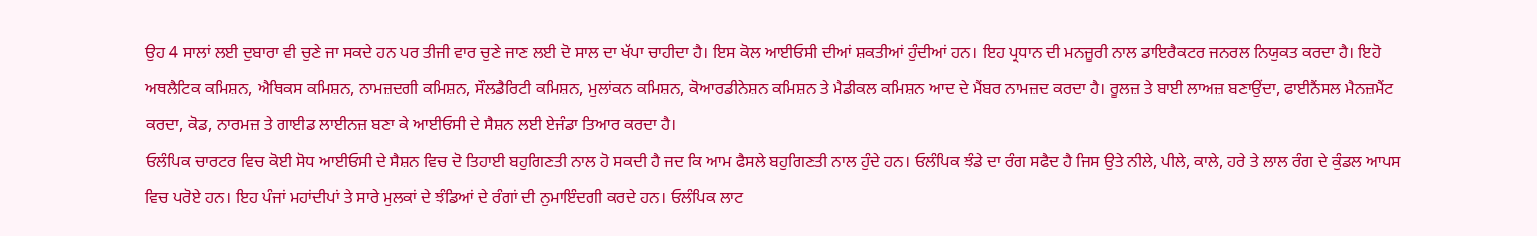ਉਹ 4 ਸਾਲਾਂ ਲਈ ਦੁਬਾਰਾ ਵੀ ਚੁਣੇ ਜਾ ਸਕਦੇ ਹਨ ਪਰ ਤੀਜੀ ਵਾਰ ਚੁਣੇ ਜਾਣ ਲਈ ਦੋ ਸਾਲ ਦਾ ਖੱਪਾ ਚਾਹੀਦਾ ਹੈ। ਇਸ ਕੋਲ ਆਈਓਸੀ ਦੀਆਂ ਸ਼ਕਤੀਆਂ ਹੁੰਦੀਆਂ ਹਨ। ਇਹ ਪ੍ਰਧਾਨ ਦੀ ਮਨਜ਼ੂਰੀ ਨਾਲ ਡਾਇਰੈਕਟਰ ਜਨਰਲ ਨਿਯੁਕਤ ਕਰਦਾ ਹੈ। ਇਹੋ ਅਥਲੈਟਿਕ ਕਮਿਸ਼ਨ, ਐਥਿਕਸ ਕਮਿਸ਼ਨ, ਨਾਮਜ਼ਦਗੀ ਕਮਿਸ਼ਨ, ਸੌਲਡੈਰਿਟੀ ਕਮਿਸ਼ਨ, ਮੁਲਾਂਕਨ ਕਮਿਸ਼ਨ, ਕੋਆਰਡੀਨੇਸ਼ਨ ਕਮਿਸ਼ਨ ਤੇ ਮੈਡੀਕਲ ਕਮਿਸ਼ਨ ਆਦ ਦੇ ਮੈਂਬਰ ਨਾਮਜ਼ਦ ਕਰਦਾ ਹੈ। ਰੂਲਜ਼ ਤੇ ਬਾਈ ਲਾਅਜ਼ ਬਣਾਉਂਦਾ, ਫਾਈਨੈਂਸਲ ਮੈਨਜ਼ਮੈਂਟ ਕਰਦਾ, ਕੋਡ, ਨਾਰਮਜ਼ ਤੇ ਗਾਈਡ ਲਾਈਨਜ਼ ਬਣਾ ਕੇ ਆਈਓਸੀ ਦੇ ਸੈਸ਼ਨ ਲਈ ਏਜੰਡਾ ਤਿਆਰ ਕਰਦਾ ਹੈ।
ਓਲੰਪਿਕ ਚਾਰਟਰ ਵਿਚ ਕੋਈ ਸੋਧ ਆਈਓਸੀ ਦੇ ਸੈਸ਼ਨ ਵਿਚ ਦੋ ਤਿਹਾਈ ਬਹੁਗਿਣਤੀ ਨਾਲ ਹੋ ਸਕਦੀ ਹੈ ਜਦ ਕਿ ਆਮ ਫੈਸਲੇ ਬਹੁਗਿਣਤੀ ਨਾਲ ਹੁੰਦੇ ਹਨ। ਓਲੰਪਿਕ ਝੰਡੇ ਦਾ ਰੰਗ ਸਫੈਦ ਹੈ ਜਿਸ ਉਤੇ ਨੀਲੇ, ਪੀਲੇ, ਕਾਲੇ, ਹਰੇ ਤੇ ਲਾਲ ਰੰਗ ਦੇ ਕੁੰਡਲ ਆਪਸ ਵਿਚ ਪਰੋਏ ਹਨ। ਇਹ ਪੰਜਾਂ ਮਹਾਂਦੀਪਾਂ ਤੇ ਸਾਰੇ ਮੁਲਕਾਂ ਦੇ ਝੰਡਿਆਂ ਦੇ ਰੰਗਾਂ ਦੀ ਨੁਮਾਇੰਦਗੀ ਕਰਦੇ ਹਨ। ਓਲੰਪਿਕ ਲਾਟ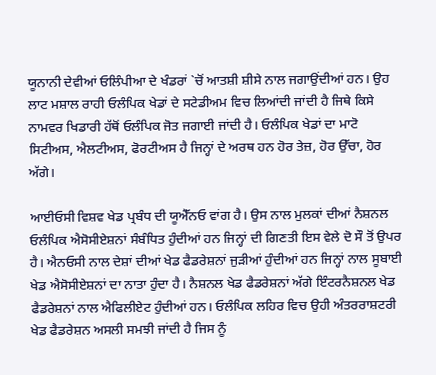ਯੂਨਾਨੀ ਦੇਵੀਆਂ ਓਲਿੰਪੀਆ ਦੇ ਖੰਡਰਾਂ `ਚੋਂ ਆਤਸ਼ੀ ਸ਼ੀਸੇ ਨਾਲ ਜਗਾਉਂਦੀਆਂ ਹਨ। ਉਹ ਲਾਟ ਮਸ਼ਾਲ ਰਾਹੀ ਓਲੰਪਿਕ ਖੇਡਾਂ ਦੇ ਸਟੇਡੀਅਮ ਵਿਚ ਲਿਆਂਦੀ ਜਾਂਦੀ ਹੈ ਜਿਥੇ ਕਿਸੇ ਨਾਮਵਰ ਖਿਡਾਰੀ ਹੱਥੋਂ ਓਲੰਪਿਕ ਜੋਤ ਜਗਾਈ ਜਾਂਦੀ ਹੈ। ਓਲੰਪਿਕ ਖੇਡਾਂ ਦਾ ਮਾਟੋ ਸਿਟੀਅਸ, ਐਲਟੀਅਸ, ਫੋਰਟੀਅਸ ਹੈ ਜਿਨ੍ਹਾਂ ਦੇ ਅਰਥ ਹਨ ਹੋਰ ਤੇਜ਼, ਹੋਰ ਉੱਚਾ, ਹੋਰ ਅੱਗੇ।

ਆਈਓਸੀ ਵਿਸ਼ਵ ਖੇਡ ਪ੍ਰਬੰਧ ਦੀ ਯੂਐੱਨਓ ਵਾਂਗ ਹੈ। ਉਸ ਨਾਲ ਮੁਲਕਾਂ ਦੀਆਂ ਨੈਸ਼ਨਲ ਓਲੰਪਿਕ ਐਸੋਸੀਏਸ਼ਨਾਂ ਸੰਬੰਧਿਤ ਹੁੰਦੀਆਂ ਹਨ ਜਿਨ੍ਹਾਂ ਦੀ ਗਿਣਤੀ ਇਸ ਵੇਲੇ ਦੋ ਸੌ ਤੋਂ ਉਪਰ ਹੈ। ਐਨਓਸੀ ਨਾਲ ਦੇਸ਼ਾਂ ਦੀਆਂ ਖੇਡ ਫੈਡਰੇਸ਼ਨਾਂ ਜੁੜੀਆਂ ਹੁੰਦੀਆਂ ਹਨ ਜਿਨ੍ਹਾਂ ਨਾਲ ਸੂਬਾਈ ਖੇਡ ਐਸੋਸੀਏਸ਼ਨਾਂ ਦਾ ਨਾਤਾ ਹੁੰਦਾ ਹੈ। ਨੈਸ਼ਨਲ ਖੇਡ ਫੈਡਰੇਸ਼ਨਾਂ ਅੱਗੇ ਇੰਟਰਨੈਸ਼ਨਲ ਖੇਡ ਫੈਡਰੇਸ਼ਨਾਂ ਨਾਲ ਐਫਿਲੀਏਟ ਹੁੰਦੀਆਂ ਹਨ। ਓਲੰਪਿਕ ਲਹਿਰ ਵਿਚ ਉਹੀ ਅੰਤਰਰਾਸ਼ਟਰੀ ਖੇਡ ਫੈਡਰੇਸ਼ਨ ਅਸਲੀ ਸਮਝੀ ਜਾਂਦੀ ਹੈ ਜਿਸ ਨੂੰ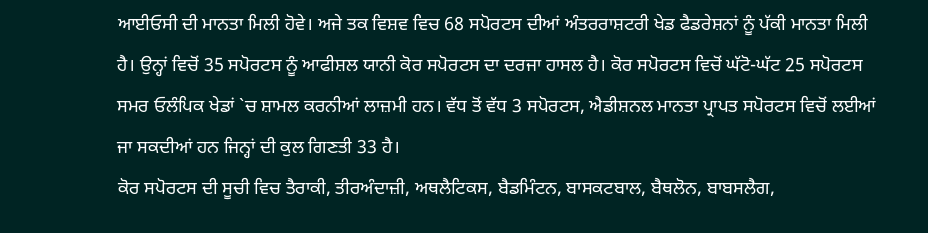ਆਈਓਸੀ ਦੀ ਮਾਨਤਾ ਮਿਲੀ ਹੋਵੇ। ਅਜੇ ਤਕ ਵਿਸ਼ਵ ਵਿਚ 68 ਸਪੋਰਟਸ ਦੀਆਂ ਅੰਤਰਰਾਸ਼ਟਰੀ ਖੇਡ ਫੈਡਰੇਸ਼ਨਾਂ ਨੂੰ ਪੱਕੀ ਮਾਨਤਾ ਮਿਲੀ ਹੈ। ਉਨ੍ਹਾਂ ਵਿਚੋਂ 35 ਸਪੋਰਟਸ ਨੂੰ ਆਫੀਸ਼ਲ ਯਾਨੀ ਕੋਰ ਸਪੋਰਟਸ ਦਾ ਦਰਜਾ ਹਾਸਲ ਹੈ। ਕੋਰ ਸਪੋਰਟਸ ਵਿਚੋਂ ਘੱਟੋ-ਘੱਟ 25 ਸਪੋਰਟਸ ਸਮਰ ਓਲੰਪਿਕ ਖੇਡਾਂ `ਚ ਸ਼ਾਮਲ ਕਰਨੀਆਂ ਲਾਜ਼ਮੀ ਹਨ। ਵੱਧ ਤੋਂ ਵੱਧ 3 ਸਪੋਰਟਸ, ਐਡੀਸ਼ਨਲ ਮਾਨਤਾ ਪ੍ਰਾਪਤ ਸਪੋਰਟਸ ਵਿਚੋਂ ਲਈਆਂ ਜਾ ਸਕਦੀਆਂ ਹਨ ਜਿਨ੍ਹਾਂ ਦੀ ਕੁਲ ਗਿਣਤੀ 33 ਹੈ।
ਕੋਰ ਸਪੋਰਟਸ ਦੀ ਸੂਚੀ ਵਿਚ ਤੈਰਾਕੀ, ਤੀਰਅੰਦਾਜ਼ੀ, ਅਥਲੈਟਿਕਸ, ਬੈਡਮਿੰਟਨ, ਬਾਸਕਟਬਾਲ, ਬੈਥਲੋਨ, ਬਾਬਸਲੈਗ,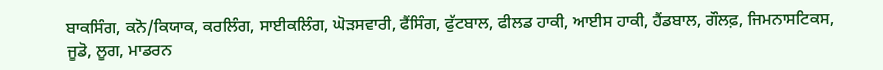ਬਾਕਸਿੰਗ, ਕਨੋ/ਕਿਯਾਕ, ਕਰਲਿੰਗ, ਸਾਈਕਲਿੰਗ, ਘੋੜਸਵਾਰੀ, ਫੈਂਸਿੰਗ, ਫੁੱਟਬਾਲ, ਫੀਲਡ ਹਾਕੀ, ਆਈਸ ਹਾਕੀ, ਹੈਂਡਬਾਲ, ਗੌਲਫ਼, ਜਿਮਨਾਸਟਿਕਸ, ਜੂਡੋ, ਲੂਗ, ਮਾਡਰਨ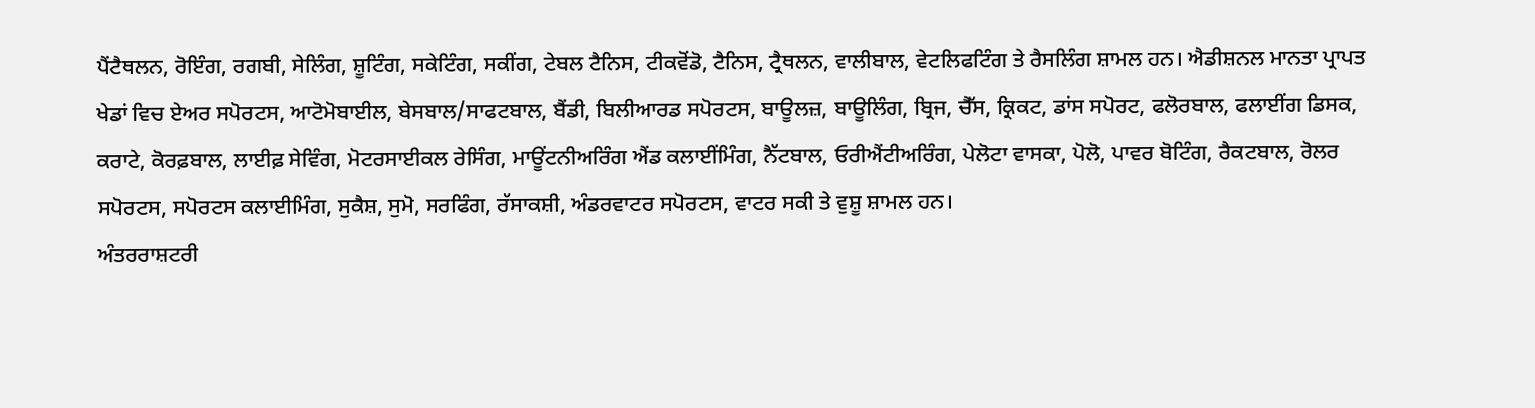ਪੈਂਟੈਥਲਨ, ਰੋਇੰਗ, ਰਗਬੀ, ਸੇਲਿੰਗ, ਸ਼ੂਟਿੰਗ, ਸਕੇਟਿੰਗ, ਸਕੀਂਗ, ਟੇਬਲ ਟੈਨਿਸ, ਟੀਕਵੋਂਡੋ, ਟੈਨਿਸ, ਟ੍ਰੈਥਲਨ, ਵਾਲੀਬਾਲ, ਵੇਟਲਿਫਟਿੰਗ ਤੇ ਰੈਸਲਿੰਗ ਸ਼ਾਮਲ ਹਨ। ਐਡੀਸ਼ਨਲ ਮਾਨਤਾ ਪ੍ਰਾਪਤ ਖੇਡਾਂ ਵਿਚ ਏਅਰ ਸਪੋਰਟਸ, ਆਟੋਮੋਬਾਈਲ, ਬੇਸਬਾਲ/ਸਾਫਟਬਾਲ, ਬੈਂਡੀ, ਬਿਲੀਆਰਡ ਸਪੋਰਟਸ, ਬਾਊਲਜ਼, ਬਾਊਲਿੰਗ, ਬ੍ਰਿਜ, ਚੈੱਸ, ਕ੍ਰਿਕਟ, ਡਾਂਸ ਸਪੋਰਟ, ਫਲੋਰਬਾਲ, ਫਲਾਈਂਗ ਡਿਸਕ, ਕਰਾਟੇ, ਕੋਰਫ਼ਬਾਲ, ਲਾਈਫ਼ ਸੇਵਿੰਗ, ਮੋਟਰਸਾਈਕਲ ਰੇਸਿੰਗ, ਮਾਊਂਟਨੀਅਰਿੰਗ ਐਂਡ ਕਲਾਈਂਮਿੰਗ, ਨੈੱਟਬਾਲ, ਓਰੀਐਂਟੀਅਰਿੰਗ, ਪੇਲੋਟਾ ਵਾਸਕਾ, ਪੋਲੋ, ਪਾਵਰ ਬੋਟਿੰਗ, ਰੈਕਟਬਾਲ, ਰੋਲਰ ਸਪੋਰਟਸ, ਸਪੋਰਟਸ ਕਲਾਈਮਿੰਗ, ਸੁਕੈਸ਼, ਸੁਮੋ, ਸਰਫਿੰਗ, ਰੱਸਾਕਸ਼ੀ, ਅੰਡਰਵਾਟਰ ਸਪੋਰਟਸ, ਵਾਟਰ ਸਕੀ ਤੇ ਵੁਸ਼ੂ ਸ਼ਾਮਲ ਹਨ।
ਅੰਤਰਰਾਸ਼ਟਰੀ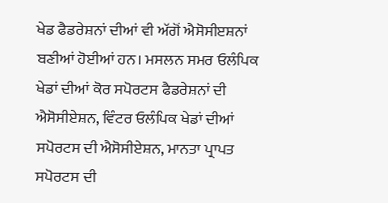ਖੇਡ ਫੈਡਰੇਸ਼ਨਾਂ ਦੀਆਂ ਵੀ ਅੱਗੋਂ ਐਸੋਸੀੲਸ਼ਨਾਂ ਬਣੀਆਂ ਹੋਈਆਂ ਹਨ। ਮਸਲਨ ਸਮਰ ਓਲੰਪਿਕ ਖੇਡਾਂ ਦੀਆਂ ਕੋਰ ਸਪੋਰਟਸ ਫੈਡਰੇਸ਼ਨਾਂ ਦੀ ਐਸੋਸੀਏਸ਼ਨ, ਵਿੰਟਰ ਓਲੰਪਿਕ ਖੇਡਾਂ ਦੀਆਂ ਸਪੋਰਟਸ ਦੀ ਐਸੋਸੀਏਸ਼ਨ, ਮਾਨਤਾ ਪ੍ਰਾਪਤ ਸਪੋਰਟਸ ਦੀ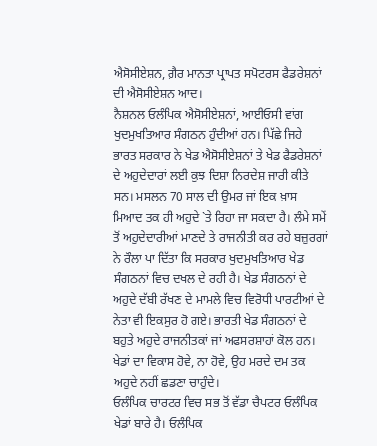ਐਸੋਸੀਏਸ਼ਨ, ਗ਼ੈਰ ਮਾਨਤਾ ਪ੍ਰਾਪਤ ਸਪੋਟਰਸ ਫੈਡਰੇਸ਼ਨਾਂ ਦੀ ਐਸੋਸੀਏਸ਼ਨ ਆਦ।
ਨੈਸ਼ਨਲ ਓਲੰਪਿਕ ਐਸੋਸੀਏਸ਼ਨਾਂ, ਆਈਓਸੀ ਵਾਂਗ ਖੁਦਮੁਖਤਿਆਰ ਸੰਗਠਨ ਹੁੰਦੀਆਂ ਹਨ। ਪਿੱਛੇ ਜਿਹੇ ਭਾਰਤ ਸਰਕਾਰ ਨੇ ਖੇਡ ਐਸੋਸੀਏਸ਼ਨਾਂ ਤੇ ਖੇਡ ਫੈਡਰੇਸ਼ਨਾਂ ਦੇ ਅਹੁਦੇਦਾਰਾਂ ਲਈ ਕੁਝ ਦਿਸ਼ਾ ਨਿਰਦੇਸ਼ ਜਾਰੀ ਕੀਤੇ ਸਨ। ਮਸਲਨ 70 ਸਾਲ ਦੀ ਉਮਰ ਜਾਂ ਇਕ ਖ਼ਾਸ ਮਿਆਦ ਤਕ ਹੀ ਅਹੁਦੇ `ਤੇ ਰਿਹਾ ਜਾ ਸਕਦਾ ਹੈ। ਲੰਮੇ ਸਮੇਂ ਤੋਂ ਅਹੁਦੇਦਾਰੀਆਂ ਮਾਣਦੇ ਤੇ ਰਾਜਨੀਤੀ ਕਰ ਰਹੇ ਬਜ਼ੁਰਗਾਂ ਨੇ ਰੌਲਾ ਪਾ ਦਿੱਤਾ ਕਿ ਸਰਕਾਰ ਖੁਦਮੁਖਤਿਆਰ ਖੇਡ ਸੰਗਠਨਾਂ ਵਿਚ ਦਖਲ ਦੇ ਰਹੀ ਹੈ। ਖੇਡ ਸੰਗਠਨਾਂ ਦੇ ਅਹੁਦੇ ਦੱਬੀ ਰੱਖਣ ਦੇ ਮਾਮਲੇ ਵਿਚ ਵਿਰੋਧੀ ਪਾਰਟੀਆਂ ਦੇ ਨੇਤਾ ਵੀ ਇਕਸੁਰ ਹੋ ਗਏ। ਭਾਰਤੀ ਖੇਡ ਸੰਗਠਨਾਂ ਦੇ ਬਹੁਤੇ ਅਹੁਦੇ ਰਾਜਨੀਤਕਾਂ ਜਾਂ ਅਫਸਰਸ਼ਾਹਾਂ ਕੋਲ ਹਨ। ਖੇਡਾਂ ਦਾ ਵਿਕਾਸ ਹੋਵੇ, ਨਾ ਹੋਵੇ, ਉਹ ਮਰਦੇ ਦਮ ਤਕ ਅਹੁਦੇ ਨਹੀਂ ਛਡਣਾ ਚਾਹੁੰਦੇ।
ਓਲੰਪਿਕ ਚਾਰਟਰ ਵਿਚ ਸਭ ਤੋਂ ਵੱਡਾ ਚੈਪਟਰ ਓਲੰਪਿਕ ਖੇਡਾਂ ਬਾਰੇ ਹੈ। ਓਲੰਪਿਕ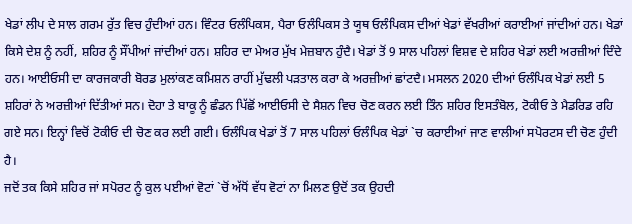ਖੇਡਾਂ ਲੀਪ ਦੇ ਸਾਲ ਗਰਮ ਰੁੱਤ ਵਿਚ ਹੁੰਦੀਆਂ ਹਨ। ਵਿੰਟਰ ਓਲੰਪਿਕਸ, ਪੈਰਾ ਓਲੰਪਿਕਸ ਤੇ ਯੂਥ ਓਲੰਪਿਕਸ ਦੀਆਂ ਖੇਡਾਂ ਵੱਖਰੀਆਂ ਕਰਾਈਆਂ ਜਾਂਦੀਆਂ ਹਨ। ਖੇਡਾਂ ਕਿਸੇ ਦੇਸ਼ ਨੂੰ ਨਹੀਂ, ਸ਼ਹਿਰ ਨੂੰ ਸੌਂਪੀਆਂ ਜਾਂਦੀਆਂ ਹਨ। ਸ਼ਹਿਰ ਦਾ ਮੇਅਰ ਮੁੱਖ ਮੇਜ਼ਬਾਨ ਹੁੰਦੈ। ਖੇਡਾਂ ਤੋਂ 9 ਸਾਲ ਪਹਿਲਾਂ ਵਿਸ਼ਵ ਦੇ ਸ਼ਹਿਰ ਖੇਡਾਂ ਲਈ ਅਰਜ਼ੀਆਂ ਦਿੰਦੇ ਹਨ। ਆਈਓਸੀ ਦਾ ਕਾਰਜਕਾਰੀ ਬੋਰਡ ਮੁਲਾਂਕਣ ਕਮਿਸ਼ਨ ਰਾਹੀਂ ਮੁੱਢਲੀ ਪੜਤਾਲ ਕਰਾ ਕੇ ਅਰਜ਼ੀਆਂ ਛਾਂਟਦੈ। ਮਸਲਨ 2020 ਦੀਆਂ ਓਲੰਪਿਕ ਖੇਡਾਂ ਲਈ 5 ਸ਼ਹਿਰਾਂ ਨੇ ਅਰਜ਼ੀਆਂ ਦਿੱਤੀਆਂ ਸਨ। ਦੋਹਾ ਤੇ ਬਾਕੂ ਨੂੰ ਛੰਡਨ ਪਿੱਛੋਂ ਆਈਓਸੀ ਦੇ ਸੈਸ਼ਨ ਵਿਚ ਚੋਣ ਕਰਨ ਲਈ ਤਿੰਨ ਸ਼ਹਿਰ ਇਸਤੰਬੋਲ, ਟੋਕੀਓ ਤੇ ਮੈਡਰਿਡ ਰਹਿ ਗਏ ਸਨ। ਇਨ੍ਹਾਂ ਵਿਚੋਂ ਟੋਕੀਓ ਦੀ ਚੋਣ ਕਰ ਲਈ ਗਈ। ਓਲੰਪਿਕ ਖੇਡਾਂ ਤੋਂ 7 ਸਾਲ ਪਹਿਲਾਂ ਓਲੰਪਿਕ ਖੇਡਾਂ `ਚ ਕਰਾਈਆਂ ਜਾਣ ਵਾਲੀਆਂ ਸਪੋਰਟਸ ਦੀ ਚੋਣ ਹੁੰਦੀ ਹੈ।
ਜਦੋਂ ਤਕ ਕਿਸੇ ਸ਼ਹਿਰ ਜਾਂ ਸਪੋਰਟ ਨੂੰ ਕੁਲ ਪਈਆਂ ਵੋਟਾਂ `ਚੋਂ ਅੱਧੋਂ ਵੱਧ ਵੋਟਾਂ ਨਾ ਮਿਲਣ ਉਦੋਂ ਤਕ ਉਹਦੀ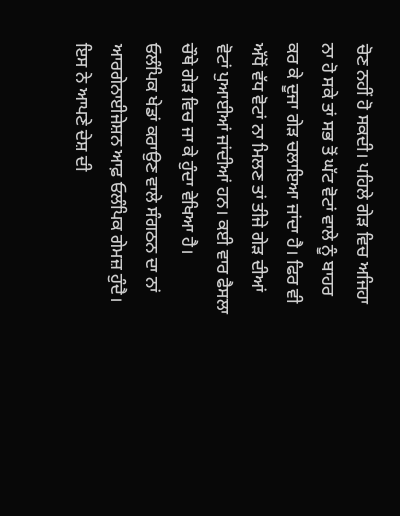ਚੋਣ ਨਹੀਂ ਹੋ ਸਕਦੀ। ਪਹਿਲੇ ਗੇੜ ਵਿਚ ਅਜਿਹਾ ਨਾ ਹੋ ਸਕੇ ਤਾਂ ਸਭ ਤੋਂ ਘੱਟ ਵੋਟਾਂ ਵਾਲੇ ਨੂੰ ਬਾਹਰ ਕਰ ਕੇ ਦੂਜਾ ਗੇੜ ਚਲਾਇਆ ਜਾਂਦਾ ਹੈ। ਫਿਰ ਵੀ ਅੱਧੋਂ ਵੱਧ ਵੋਟਾਂ ਨਾ ਮਿਲਣ ਤਾਂ ਤੀਜੇ ਗੇੜ ਦੀਆਂ ਵੋਟਾਂ ਪੁਆਈਆਂ ਜਾਂਦੀਆਂ ਹਨ। ਕਈ ਵਾਰ ਫੈਸਲਾ ਚੌਥੇ ਗੇੜ ਵਿਚ ਜਾ ਕੇ ਹੁੰਦਾ ਵੇਖਿਆ ਹੈ।
ਓਲੰਪਿਕ ਖੇਡਾਂ ਕਰਾਉਣ ਵਾਲੇ ਸੰਗਠਨ ਦਾ ਨਾਂ ਆਰਗੇਨਾਈਜੇਸ਼ਨ ਆਫ਼ ਓਲੰਪਿਕ ਗੇਮਜ਼ ਹੁੰਦੈ। ਇਸ ਨੇ ਆਪਣੇ ਦੇਸ਼ ਦੀ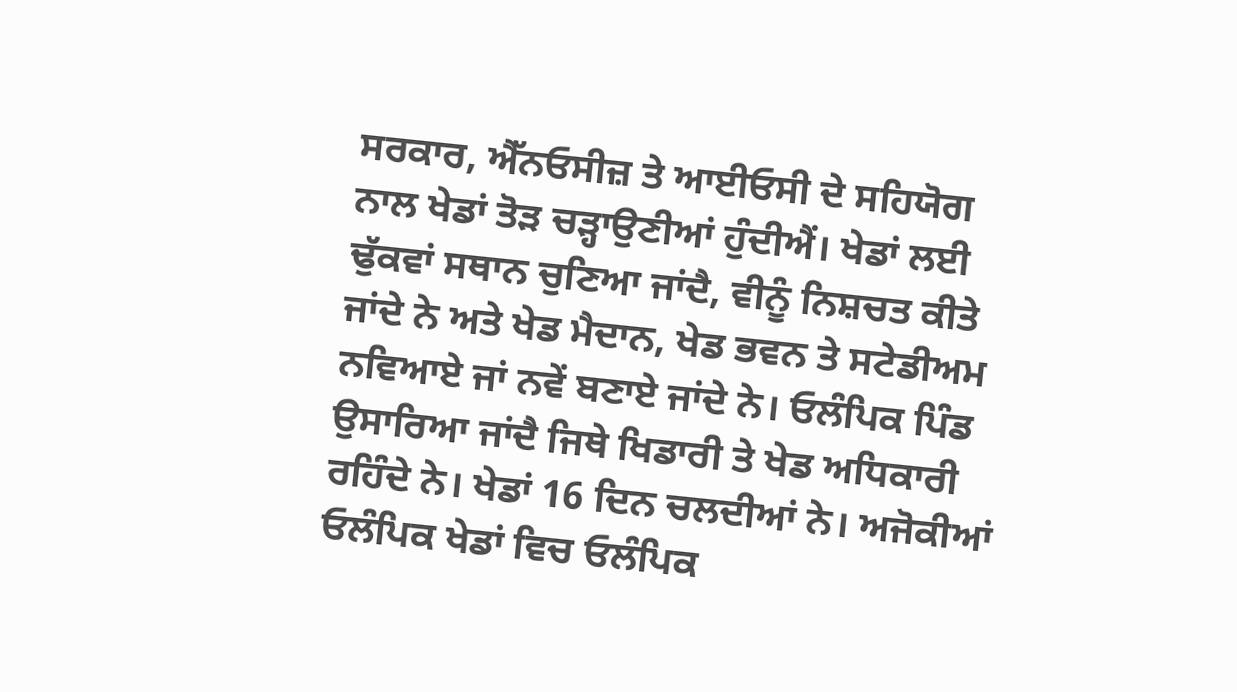ਸਰਕਾਰ, ਐੱਨਓਸੀਜ਼ ਤੇ ਆਈਓਸੀ ਦੇ ਸਹਿਯੋਗ ਨਾਲ ਖੇਡਾਂ ਤੋੜ ਚੜ੍ਹਾਉਣੀਆਂ ਹੁੰਦੀਐਂ। ਖੇਡਾਂ ਲਈ ਢੁੱਕਵਾਂ ਸਥਾਨ ਚੁਣਿਆ ਜਾਂਦੈ, ਵੀਨੂੰ ਨਿਸ਼ਚਤ ਕੀਤੇ ਜਾਂਦੇ ਨੇ ਅਤੇ ਖੇਡ ਮੈਦਾਨ, ਖੇਡ ਭਵਨ ਤੇ ਸਟੇਡੀਅਮ ਨਵਿਆਏ ਜਾਂ ਨਵੇਂ ਬਣਾਏ ਜਾਂਦੇ ਨੇ। ਓਲੰਪਿਕ ਪਿੰਡ ਉਸਾਰਿਆ ਜਾਂਦੈ ਜਿਥੇ ਖਿਡਾਰੀ ਤੇ ਖੇਡ ਅਧਿਕਾਰੀ ਰਹਿੰਦੇ ਨੇ। ਖੇਡਾਂ 16 ਦਿਨ ਚਲਦੀਆਂ ਨੇ। ਅਜੋਕੀਆਂ ਓਲੰਪਿਕ ਖੇਡਾਂ ਵਿਚ ਓਲੰਪਿਕ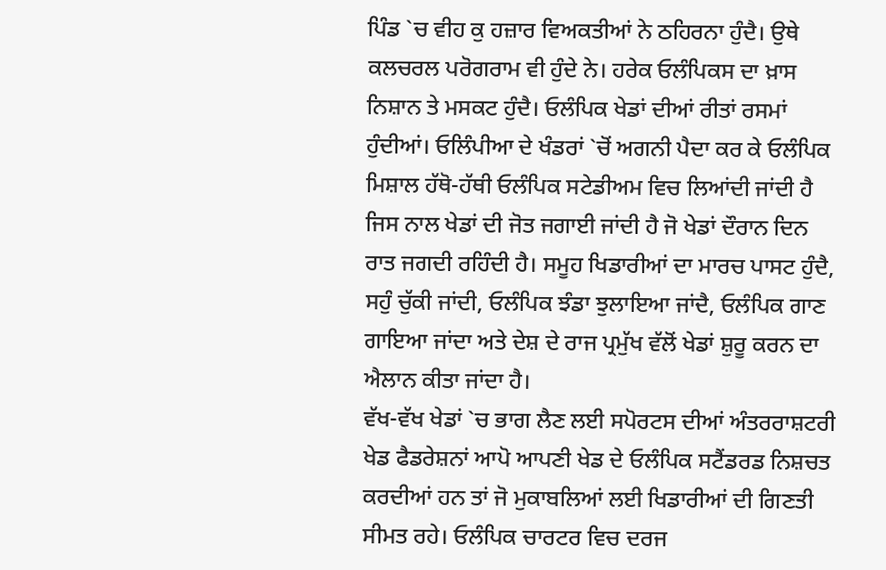ਪਿੰਡ `ਚ ਵੀਹ ਕੁ ਹਜ਼ਾਰ ਵਿਅਕਤੀਆਂ ਨੇ ਠਹਿਰਨਾ ਹੁੰਦੈ। ਉਥੇ ਕਲਚਰਲ ਪਰੋਗਰਾਮ ਵੀ ਹੁੰਦੇ ਨੇ। ਹਰੇਕ ਓਲੰਪਿਕਸ ਦਾ ਖ਼ਾਸ ਨਿਸ਼ਾਨ ਤੇ ਮਸਕਟ ਹੁੰਦੈ। ਓਲੰਪਿਕ ਖੇਡਾਂ ਦੀਆਂ ਰੀਤਾਂ ਰਸਮਾਂ ਹੁੰਦੀਆਂ। ਓਲਿੰਪੀਆ ਦੇ ਖੰਡਰਾਂ `ਚੋਂ ਅਗਨੀ ਪੈਦਾ ਕਰ ਕੇ ਓਲੰਪਿਕ ਮਿਸ਼ਾਲ ਹੱਥੋ-ਹੱਥੀ ਓਲੰਪਿਕ ਸਟੇਡੀਅਮ ਵਿਚ ਲਿਆਂਦੀ ਜਾਂਦੀ ਹੈ ਜਿਸ ਨਾਲ ਖੇਡਾਂ ਦੀ ਜੋਤ ਜਗਾਈ ਜਾਂਦੀ ਹੈ ਜੋ ਖੇਡਾਂ ਦੌਰਾਨ ਦਿਨ ਰਾਤ ਜਗਦੀ ਰਹਿੰਦੀ ਹੈ। ਸਮੂਹ ਖਿਡਾਰੀਆਂ ਦਾ ਮਾਰਚ ਪਾਸਟ ਹੁੰਦੈ, ਸਹੁੰ ਚੁੱਕੀ ਜਾਂਦੀ, ਓਲੰਪਿਕ ਝੰਡਾ ਝੁਲਾਇਆ ਜਾਂਦੈ, ਓਲੰਪਿਕ ਗਾਣ ਗਾਇਆ ਜਾਂਦਾ ਅਤੇ ਦੇਸ਼ ਦੇ ਰਾਜ ਪ੍ਰਮੁੱਖ ਵੱਲੋਂ ਖੇਡਾਂ ਸ਼ੁਰੂ ਕਰਨ ਦਾ ਐਲਾਨ ਕੀਤਾ ਜਾਂਦਾ ਹੈ।
ਵੱਖ-ਵੱਖ ਖੇਡਾਂ `ਚ ਭਾਗ ਲੈਣ ਲਈ ਸਪੋਰਟਸ ਦੀਆਂ ਅੰਤਰਰਾਸ਼ਟਰੀ ਖੇਡ ਫੈਡਰੇਸ਼ਨਾਂ ਆਪੋ ਆਪਣੀ ਖੇਡ ਦੇ ਓਲੰਪਿਕ ਸਟੈਂਡਰਡ ਨਿਸ਼ਚਤ ਕਰਦੀਆਂ ਹਨ ਤਾਂ ਜੋ ਮੁਕਾਬਲਿਆਂ ਲਈ ਖਿਡਾਰੀਆਂ ਦੀ ਗਿਣਤੀ ਸੀਮਤ ਰਹੇ। ਓਲੰਪਿਕ ਚਾਰਟਰ ਵਿਚ ਦਰਜ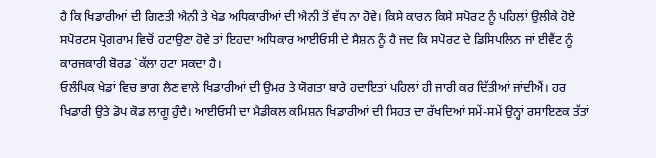ਹੈ ਕਿ ਖਿਡਾਰੀਆਂ ਦੀ ਗਿਣਤੀ ਐਨੀ ਤੇ ਖੇਡ ਅਧਿਕਾਰੀਆਂ ਦੀ ਐਨੀ ਤੋਂ ਵੱਧ ਨਾ ਹੋਵੇ। ਕਿਸੇ ਕਾਰਨ ਕਿਸੇ ਸਪੋਰਟ ਨੂੰ ਪਹਿਲਾਂ ਉਲੀਕੇ ਹੋਏ ਸਪੋਰਟਸ ਪ੍ਰੋਗਰਾਮ ਵਿਚੋਂ ਹਟਾਉਣਾ ਹੋਵੇ ਤਾਂ ਇਹਦਾ ਅਧਿਕਾਰ ਆਈਓਸੀ ਦੇ ਸੈਸ਼ਨ ਨੂੰ ਹੈ ਜਦ ਕਿ ਸਪੋਰਟ ਦੇ ਡਿਸਿਪਲਿਨ ਜਾਂ ਈਵੈਂਟ ਨੂੰ ਕਾਰਜਕਾਰੀ ਬੋਰਡ `ਕੱਲਾ ਹਟਾ ਸਕਦਾ ਹੈ।
ਓਲੰਪਿਕ ਖੇਡਾਂ ਵਿਚ ਭਾਗ ਲੈਣ ਵਾਲੇ ਖਿਡਾਰੀਆਂ ਦੀ ਉਮਰ ਤੇ ਯੋਗਤਾ ਬਾਰੇ ਹਦਾਇਤਾਂ ਪਹਿਲਾਂ ਹੀ ਜਾਰੀ ਕਰ ਦਿੱਤੀਆਂ ਜਾਂਦੀਐਂ। ਹਰ ਖਿਡਾਰੀ ਉਤੇ ਡੋਪ ਕੋਡ ਲਾਗੂ ਹੁੰਦੈ। ਆਈਓਸੀ ਦਾ ਮੈਡੀਕਲ ਕਮਿਸ਼ਨ ਖਿਡਾਰੀਆਂ ਦੀ ਸਿਹਤ ਦਾ ਰੱਖਦਿਆਂ ਸਮੇਂ-ਸਮੇਂ ਉਨ੍ਹਾਂ ਰਸਾਇਣਕ ਤੱਤਾਂ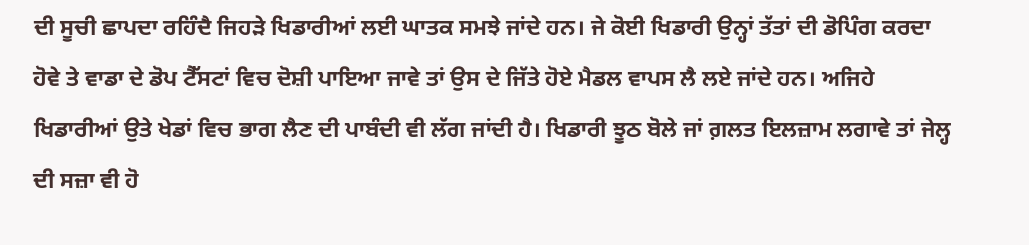ਦੀ ਸੂਚੀ ਛਾਪਦਾ ਰਹਿੰਦੈ ਜਿਹੜੇ ਖਿਡਾਰੀਆਂ ਲਈ ਘਾਤਕ ਸਮਝੇ ਜਾਂਦੇ ਹਨ। ਜੇ ਕੋਈ ਖਿਡਾਰੀ ਉਨ੍ਹਾਂ ਤੱਤਾਂ ਦੀ ਡੋਪਿੰਗ ਕਰਦਾ ਹੋਵੇ ਤੇ ਵਾਡਾ ਦੇ ਡੋਪ ਟੈੱਸਟਾਂ ਵਿਚ ਦੋਸ਼ੀ ਪਾਇਆ ਜਾਵੇ ਤਾਂ ਉਸ ਦੇ ਜਿੱਤੇ ਹੋਏ ਮੈਡਲ ਵਾਪਸ ਲੈ ਲਏ ਜਾਂਦੇ ਹਨ। ਅਜਿਹੇ ਖਿਡਾਰੀਆਂ ਉਤੇ ਖੇਡਾਂ ਵਿਚ ਭਾਗ ਲੈਣ ਦੀ ਪਾਬੰਦੀ ਵੀ ਲੱਗ ਜਾਂਦੀ ਹੈ। ਖਿਡਾਰੀ ਝੂਠ ਬੋਲੇ ਜਾਂ ਗ਼ਲਤ ਇਲਜ਼ਾਮ ਲਗਾਵੇ ਤਾਂ ਜੇਲ੍ਹ ਦੀ ਸਜ਼ਾ ਵੀ ਹੋ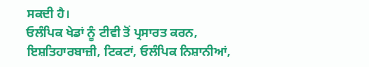ਸਕਦੀ ਹੈ।
ਓਲੰਪਿਕ ਖੇਡਾਂ ਨੂੰ ਟੀਵੀ ਤੋਂ ਪ੍ਰਸਾਰਤ ਕਰਨ, ਇਸ਼ਤਿਹਾਰਬਾਜ਼ੀ, ਟਿਕਟਾਂ, ਓਲੰਪਿਕ ਨਿਸ਼ਾਨੀਆਂ,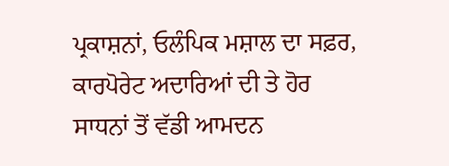ਪ੍ਰਕਾਸ਼ਨਾਂ, ਓਲੰਪਿਕ ਮਸ਼ਾਲ ਦਾ ਸਫ਼ਰ, ਕਾਰਪੋਰੇਟ ਅਦਾਰਿਆਂ ਦੀ ਤੇ ਹੋਰ ਸਾਧਨਾਂ ਤੋਂ ਵੱਡੀ ਆਮਦਨ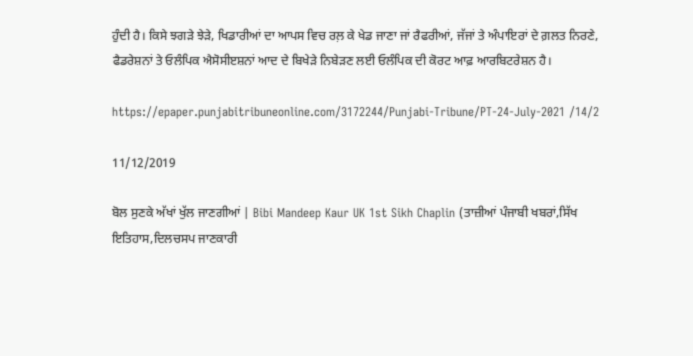ਹੁੰਦੀ ਹੈ। ਕਿਸੇ ਝਗੜੇ ਝੇੜੇ, ਖਿਡਾਰੀਆਂ ਦਾ ਆਪਸ ਵਿਚ ਰਲ਼ ਕੇ ਖੇਡ ਜਾਣਾ ਜਾਂ ਰੈਫਰੀਆਂ, ਜੱਜਾਂ ਤੇ ਅੰਪਾਇਰਾਂ ਦੇ ਗ਼ਲਤ ਨਿਰਣੇ, ਫੈਡਰੇਸ਼ਨਾਂ ਤੇ ਓਲੰਪਿਕ ਐਸੋਸੀੲਸ਼ਨਾਂ ਆਦ ਦੇ ਬਿਖੇੜੇ ਨਿਬੇੜਣ ਲਈ ਓਲੰਪਿਕ ਦੀ ਕੋਰਟ ਆਫ਼ ਆਰਬਿਟਰੇਸ਼ਨ ਹੈ।

https://epaper.punjabitribuneonline.com/3172244/Punjabi-Tribune/PT-24-July-2021 /14/2

11/12/2019

ਬੋਲ ਸੁਣਕੇ ਅੱਖਾਂ ਖੁੱਲ ਜਾਣਗੀਆਂ | Bibi Mandeep Kaur UK 1st Sikh Chaplin (ਤਾਜ਼ੀਆਂ ਪੰਜਾਬੀ ਖਬਰਾਂ,ਸਿੱਖ ਇਤਿਹਾਸ,ਦਿਲਚਸਪ ਜਾਣਕਾਰੀ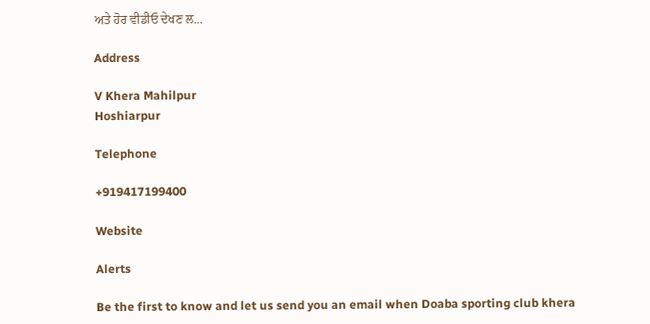ਅਤੇ ਹੋਰ ਵੀਡੀਓ ਦੇਖਣ ਲ...

Address

V Khera Mahilpur
Hoshiarpur

Telephone

+919417199400

Website

Alerts

Be the first to know and let us send you an email when Doaba sporting club khera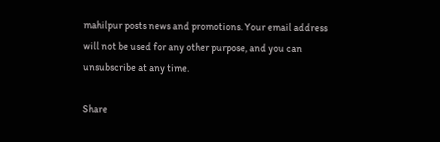mahilpur posts news and promotions. Your email address will not be used for any other purpose, and you can unsubscribe at any time.

Share